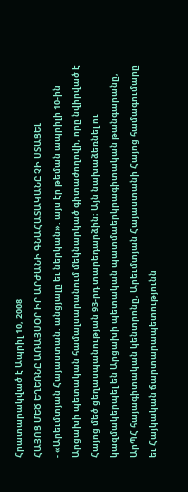Հրատարակված է Ապրիլ 10, 2008
ՀԱՅՈՑ ՄԵԾ ԵՂԵՌՆԸ ԱՌԱՅՍՕՐ ԻՐ ԱՐԺԱՆԻ ԳՆԱՀԱՏԱԿԱՆԸ ՉԻ ՍՏԱՑԵԼ
- «Արեւմտյան Հայաստան. անցյալը եւ ներկան». այս էր թեման ապրիլի 10-ին Արցախի պետական համալսարանում մեկնարկած գիտաժողովի, որը նվիրված է Հայոց մեծ ցեղասպանության 93-րդ տարեդարձին։ Այն նախաձեռնել ու կազմակերպել են Արցախի պետական պատմաերկրագիտական թանգարանը, ԱրՊՀ հայագիտական կենտրոնը, Արեւմտյան Հայաստանի Հայոց համագումարը եւ Հայկական ճարտարապետությունն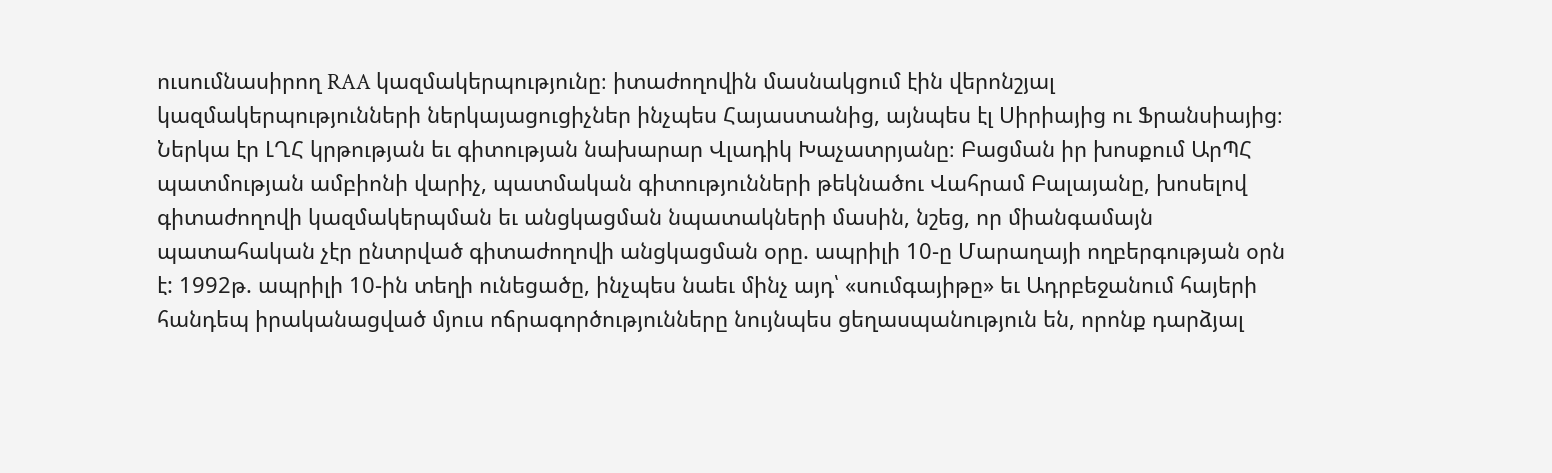ուսումնասիրող RAA կազմակերպությունը։ իտաժողովին մասնակցում էին վերոնշյալ կազմակերպությունների ներկայացուցիչներ ինչպես Հայաստանից, այնպես էլ Սիրիայից ու Ֆրանսիայից։ Ներկա էր ԼՂՀ կրթության եւ գիտության նախարար Վլադիկ Խաչատրյանը։ Բացման իր խոսքում ԱրՊՀ պատմության ամբիոնի վարիչ, պատմական գիտությունների թեկնածու Վահրամ Բալայանը, խոսելով գիտաժողովի կազմակերպման եւ անցկացման նպատակների մասին, նշեց, որ միանգամայն պատահական չէր ընտրված գիտաժողովի անցկացման օրը. ապրիլի 10-ը Մարաղայի ողբերգության օրն է: 1992թ. ապրիլի 10-ին տեղի ունեցածը, ինչպես նաեւ մինչ այդ՝ «սումգայիթը» եւ Ադրբեջանում հայերի հանդեպ իրականացված մյուս ոճրագործությունները նույնպես ցեղասպանություն են, որոնք դարձյալ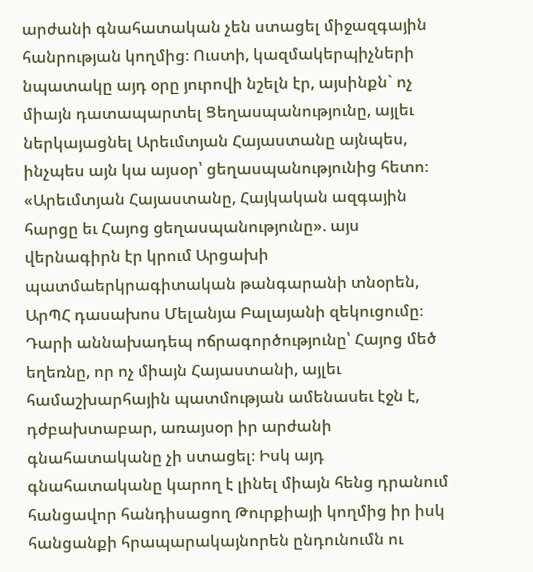արժանի գնահատական չեն ստացել միջազգային հանրության կողմից։ Ուստի, կազմակերպիչների նպատակը այդ օրը յուրովի նշելն էր, այսինքն` ոչ միայն դատապարտել Ցեղասպանությունը, այլեւ ներկայացնել Արեւմտյան Հայաստանը այնպես, ինչպես այն կա այսօր՝ ցեղասպանությունից հետո։ «Արեւմտյան Հայաստանը, Հայկական ազգային հարցը եւ Հայոց ցեղասպանությունը». այս վերնագիրն էր կրում Արցախի պատմաերկրագիտական թանգարանի տնօրեն, ԱրՊՀ դասախոս Մելանյա Բալայանի զեկուցումը։ Դարի աննախադեպ ոճրագործությունը՝ Հայոց մեծ եղեռնը, որ ոչ միայն Հայաստանի, այլեւ համաշխարհային պատմության ամենասեւ էջն է, դժբախտաբար, առայսօր իր արժանի գնահատականը չի ստացել։ Իսկ այդ գնահատականը կարող է լինել միայն հենց դրանում հանցավոր հանդիսացող Թուրքիայի կողմից իր իսկ հանցանքի հրապարակայնորեն ընդունումն ու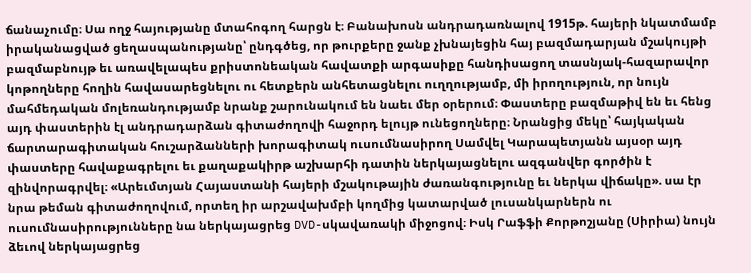ճանաչումը։ Սա ողջ հայությանը մտահոգող հարցն է։ Բանախոսն անդրադառնալով 1915թ. հայերի նկատմամբ իրականացված ցեղասպանությանը՝ ընդգծեց, որ թուրքերը ջանք չխնայեցին հայ բազմադարյան մշակույթի բազմաբնույթ եւ առավելապես քրիստոնեական հավատքի արգասիքը հանդիսացող տասնյակ-հազարավոր կոթողները հողին հավասարեցնելու ու հետքերն անհետացնելու ուղղությամբ, մի իրողություն, որ նույն մահմեդական մոլեռանդությամբ նրանք շարունակում են նաեւ մեր օրերում։ Փաստերը բազմաթիվ են եւ հենց այդ փաստերին էլ անդրադարձան գիտաժողովի հաջորդ ելույթ ունեցողները։ Նրանցից մեկը՝ հայկական ճարտարագիտական հուշարձանների խորագիտակ ուսումնասիրող Սամվել Կարապետյանն այսօր այդ փաստերը հավաքագրելու եւ քաղաքակիրթ աշխարհի դատին ներկայացնելու ազգանվեր գործին է զինվորագրվել։ «Արեւմտյան Հայաստանի հայերի մշակութային ժառանգությունը եւ ներկա վիճակը». սա էր նրա թեման գիտաժողովում, որտեղ իր արշավախմբի կողմից կատարված լուսանկարներն ու ուսումնասիրությունները նա ներկայացրեց DVD-սկավառակի միջոցով։ Իսկ Րաֆֆի Քորթոշյանը (Սիրիա) նույն ձեւով ներկայացրեց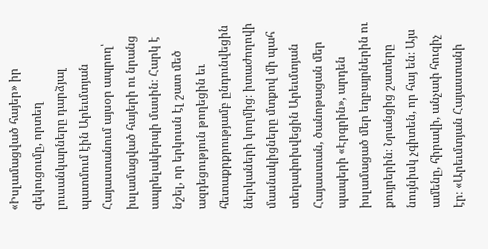«Իսլամացված հայեր» իր զեկուցումը, որտեղ լուսանկարները դարձյալ պատմում էին Արեւմտյան Հայաստանում այսօր ապրող՝ իսլամացված հայերի ու նրանց ապրելակերպի մասին։ Հարկ է նշել, որ երկուսն էլ շատ մեծ ազդեցություն թողեցին եւ հետաքրքրությամբ ընդունվեցին ներկաների կողմից։ իտաժողովի մասնակիցները մտքով մի պահ տեղափոխվեցին Արեւմտյան Հայաստան, ծանոթացան մեր պապերի «Էրգրին», արդեն իսլամացած մեր եղբայրներին ու քույրերին։ Նրանցից շատերը նույնիսկ չգիտեն, որ հայ են։ Այս ամենը, հիրավի, անչափ հուզիչ էր։ «Արեւմտյան Հայաստանի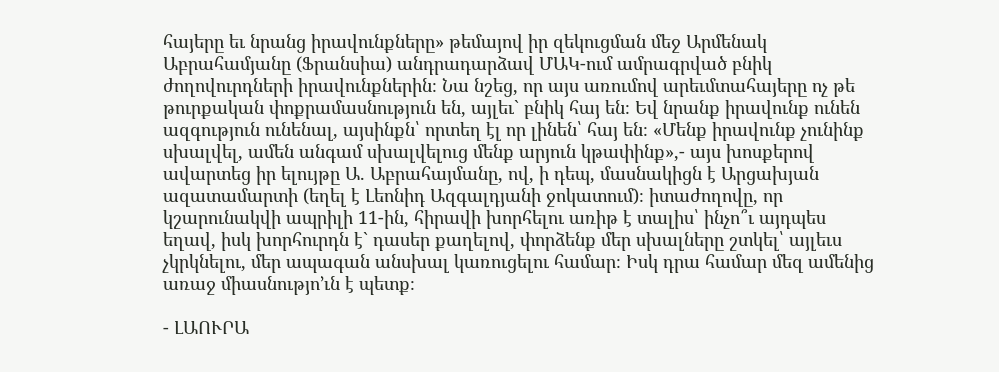հայերը եւ նրանց իրավունքները» թեմայով իր զեկուցման մեջ Արմենակ Աբրահամյանը (Ֆրանսիա) անդրադարձավ ՄԱԿ-ում ամրագրված բնիկ ժողովուրդների իրավունքներին։ Նա նշեց, որ այս առումով արեւմտահայերը ոչ թե թուրքական փոքրամասնություն են, այլեւ` բնիկ հայ են։ Եվ նրանք իրավունք ունեն ազգություն ունենալ, այսինքն՝ որտեղ էլ որ լինեն՝ հայ են։ «Մենք իրավունք չունինք սխալվել, ամեն անգամ սխալվելուց մենք արյուն կթափինք»,- այս խոսքերով ավարտեց իր ելույթը Ա. Աբրահայմանը, ով, ի դեպ, մասնակիցն է Արցախյան ազատամարտի (եղել է Լեոնիդ Ազգալդյանի ջոկատում)։ իտաժողովը, որ կշարունակվի ապրիլի 11-ին, հիրավի խորհելու առիթ է տալիս՝ ինչո՞ւ այդպես եղավ, իսկ խորհուրդն է` դասեր քաղելով, փորձենք մեր սխալները շտկել՝ այլեւս չկրկնելու, մեր ապագան անսխալ կառուցելու համար։ Իսկ դրա համար մեզ ամենից առաջ միասնությո’ւն է պետք։

- ԼԱՈՒՐԱ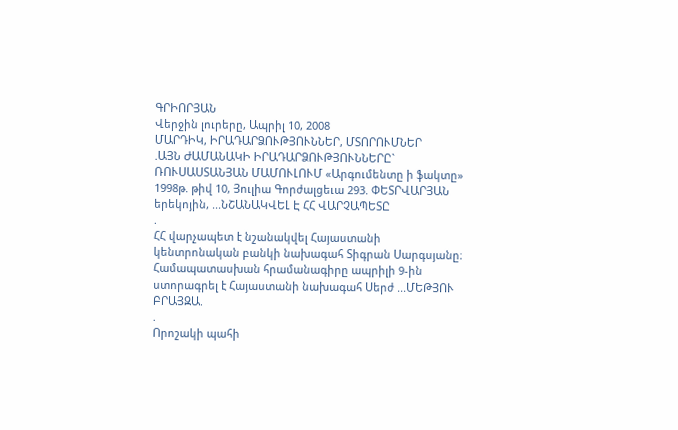ԳՐԻՈՐՅԱՆ
Վերջին լուրերը, Ապրիլ 10, 2008
ՄԱՐԴԻԿ, ԻՐԱԴԱՐՁՈՒԹՅՈՒՆՆԵՐ, ՄՏՈՐՈՒՄՆԵՐ
.ԱՅՆ ԺԱՄԱՆԱԿԻ ԻՐԱԴԱՐՁՈՒԹՅՈՒՆՆԵՐԸ` ՌՈՒՍԱՍՏԱՆՅԱՆ ՄԱՄՈՒԼՈՒՄ «Արգումենտը ի ֆակտը» 1998թ. թիվ 10, Յուլիա Գորժալցեւա 293. ՓԵՏՐՎԱՐՅԱՆ երեկոյին, ...ՆՇԱՆԱԿՎԵԼ Է ՀՀ ՎԱՐՉԱՊԵՏԸ
.
ՀՀ վարչապետ է նշանակվել Հայաստանի կենտրոնական բանկի նախագահ Տիգրան Սարգսյանը։ Համապատասխան հրամանագիրը ապրիլի 9-ին ստորագրել է Հայաստանի նախագահ Սերժ ...ՄԵԹՅՈՒ ԲՐԱՅԶԱ.
.
Որոշակի պահի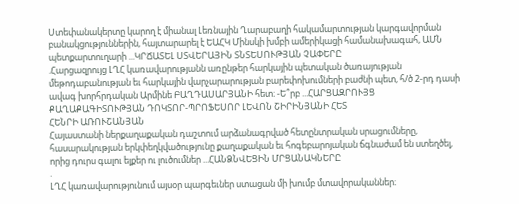Ստեփանակերտը կարող է միանալ Լեռնային Ղարաբաղի հակամարտության կարգավորման բանակցություններին, հայտարարել է ԵԱՀԿ Մինսկի խմբի ամերիկացի համանախագահ, ԱՄՆ պետքարտուղարի ...ԿՐՃԱՏԵԼ ՍՏՎԵՐԱՅԻՆ ՏՆՏԵՍՈՒԹՅԱՆ ՉԱՓԵՐԸ
.Հարցազրույց ԼՂՀ կառավարությանն առընթեր հարկային պետական ծառայության մեթոդաբանության եւ հարկային վարչարարության բարեփոխումների բաժնի պետ, հ/ծ 2-րդ դասի ավագ խորհրդական Արմինե ԲԱՂԴԱՍԱՐՅԱՆԻ հետ։ -Ե՞րբ ...ՀԱՐՑԱԶՐՈՒՅՑ ՔԱՂԱՔԱԳԻՏՈՒԹՅԱՆ ԴՈԿՏՈՐ-ՊՐՈՖԵՍՈՐ ԼԵՎՈՆ ՇԻՐԻՆՅԱՆԻ ՀԵՏ
ՀԵՆՐԻ ԱՌՈՒՇԱՆՅԱՆ
Հայաստանի ներքաղաքական դաշտում արձանագրված հետընտրական սրացումները, հասարակության երկփեղկվածությունը քաղաքական եւ հոգեբարոյական ճգնաժամ են ստեղծել, որից դուրս գալու ելքեր ու լուծումներ ...ՀԱՆՁՆՎԵՑԻՆ ՄՐՑԱՆԱԿՆԵՐԸ
.
ԼՂՀ կառավարությունում այսօր պարգեւներ ստացան մի խումբ մտավորականներ։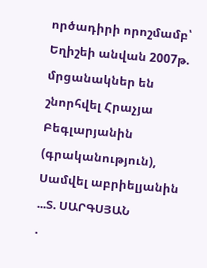ործադիրի որոշմամբ՝ Եղիշեի անվան 2007թ. մրցանակներ են շնորհվել Հրաչյա Բեգլարյանին (գրականություն), Սամվել աբրիելյանին ...Տ. ՍԱՐԳՍՅԱՆ
.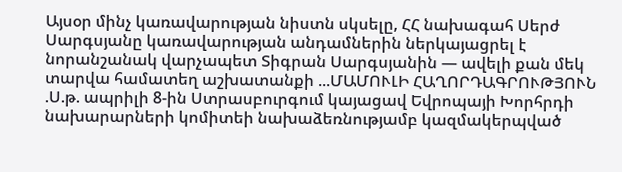Այսօր մինչ կառավարության նիստն սկսելը, ՀՀ նախագահ Սերժ Սարգսյանը կառավարության անդամներին ներկայացրել է նորանշանակ վարչապետ Տիգրան Սարգսյանին — ավելի քան մեկ տարվա համատեղ աշխատանքի ...ՄԱՄՈՒԼԻ ՀԱՂՈՐԴԱԳՐՈՒԹՅՈՒՆ
.Ս.թ. ապրիլի 8-ին Ստրասբուրգում կայացավ Եվրոպայի Խորհրդի նախարարների կոմիտեի նախաձեռնությամբ կազմակերպված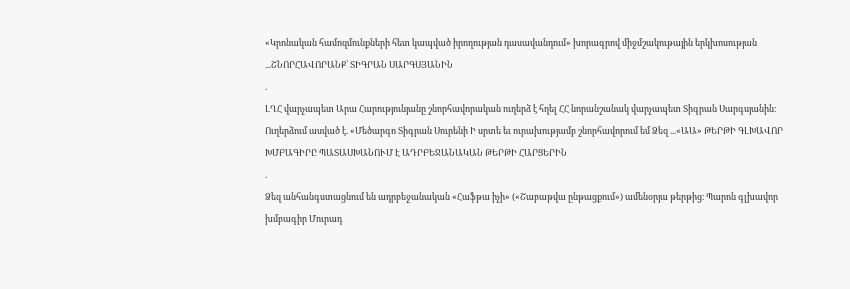«Կրոնական համոզմունքների հետ կապված իրողության դասավանդում» խորագրով միջմշակութային երկխոսության ...ՇՆՈՐՀԱՎՈՐԱՆՔ՝ ՏԻԳՐԱՆ ՍԱՐԳՍՅԱՆԻՆ
.
ԼՂՀ վարչապետ Արա Հարությունյանը շնորհավորական ուղերձ է հղել ՀՀ նորանշանակ վարչապետ Տիգրան Սարգսյանին։ Ուղերձում ասված է. «Մեծարգո Տիգրան Սուրենի Ի սրտե եւ ուրախությամբ շնորհավորում եմ Ձեզ ...«ԱԱ» ԹԵՐԹԻ ԳԼԽԱՎՈՐ ԽՄԲԱԳԻՐԸ ՊԱՏԱՍԽԱՆՈՒՄ Է ԱԴՐԲԵՋԱՆԱԿԱՆ ԹԵՐԹԻ ՀԱՐՑԵՐԻՆ
.
Ձեզ անհանգստացնում են ադրբեջանական «Հաֆթա իչի» («Շաբաթվա ընթացքում») ամենօրյա թերթից։ Պարոն գլխավոր խմբագիր Մուրադ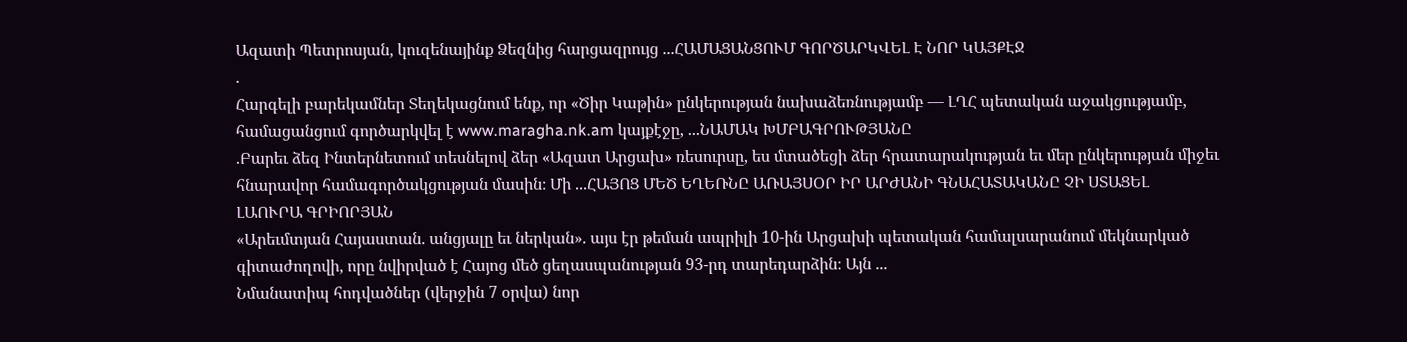Ազատի Պետրոսյան, կուզենայինք Ձեզնից հարցազրույց ...ՀԱՄԱՑԱՆՑՈՒՄ ԳՈՐԾԱՐԿՎԵԼ Է ՆՈՐ ԿԱՅՔԷՋ
.
Հարգելի բարեկամներ Տեղեկացնում ենք, որ «Ծիր Կաթին» ընկերության նախաձեռնությամբ — ԼՂՀ պետական աջակցությամբ, համացանցում գործարկվել է www.maragha.nk.am կայքէջը, ...ՆԱՄԱԿ ԽՄԲԱԳՐՈՒԹՅԱՆԸ
.Բարեւ ձեզ Ինտերնետում տեսնելով ձեր «Ազատ Արցախ» ռեսուրսը, ես մտածեցի ձեր հրատարակության եւ մեր ընկերության միջեւ հնարավոր համագործակցության մասին։ Մի ...ՀԱՅՈՑ ՄԵԾ ԵՂԵՌՆԸ ԱՌԱՅՍՕՐ ԻՐ ԱՐԺԱՆԻ ԳՆԱՀԱՏԱԿԱՆԸ ՉԻ ՍՏԱՑԵԼ
ԼԱՈՒՐԱ ԳՐԻՈՐՅԱՆ
«Արեւմտյան Հայաստան. անցյալը եւ ներկան». այս էր թեման ապրիլի 10-ին Արցախի պետական համալսարանում մեկնարկած գիտաժողովի, որը նվիրված է Հայոց մեծ ցեղասպանության 93-րդ տարեդարձին։ Այն ...
Նմանատիպ հոդվածներ (վերջին 7 օրվա) նոր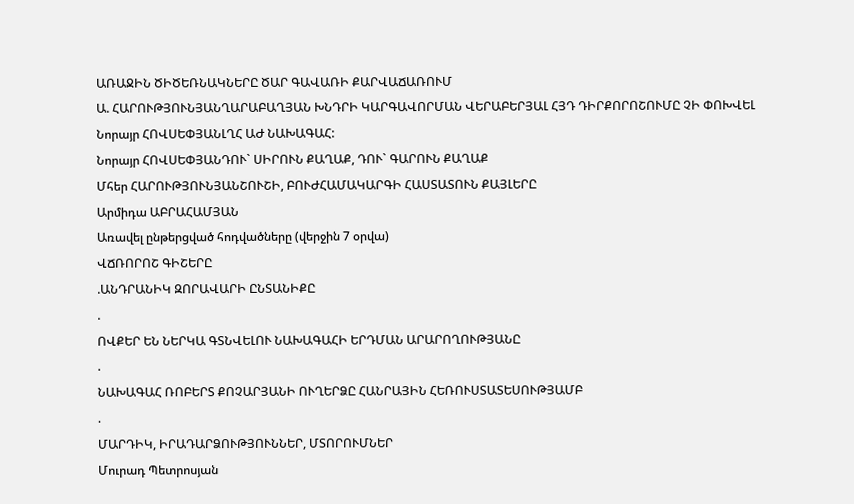ԱՌԱՋԻՆ ԾԻԾԵՌՆԱԿՆԵՐԸ ԾԱՐ ԳԱՎԱՌԻ ՔԱՐՎԱՃԱՌՈՒՄ
Ա. ՀԱՐՈՒԹՅՈՒՆՅԱՆՂԱՐԱԲԱՂՅԱՆ ԽՆԴՐԻ ԿԱՐԳԱՎՈՐՄԱՆ ՎԵՐԱԲԵՐՅԱԼ ՀՅԴ ԴԻՐՔՈՐՈՇՈՒՄԸ ՉԻ ՓՈԽՎԵԼ
Նորայր ՀՈՎՍԵՓՅԱՆԼՂՀ ԱԺ ՆԱԽԱԳԱՀ:
Նորայր ՀՈՎՍԵՓՅԱՆԴՈՒ` ՍԻՐՈՒՆ ՔԱՂԱՔ, ԴՈՒ` ԳԱՐՈՒՆ ՔԱՂԱՔ
Մհեր ՀԱՐՈՒԹՅՈՒՆՅԱՆՇՈՒՇԻ, ԲՈՒԺՀԱՄԱԿԱՐԳԻ ՀԱՍՏԱՏՈՒՆ ՔԱՅԼԵՐԸ
Արմիդա ԱԲՐԱՀԱՄՅԱՆ
Առավել ընթերցված հոդվածները (վերջին 7 օրվա)
ՎՃՌՈՐՈՇ ԳԻՇԵՐԸ
.ԱՆԴՐԱՆԻԿ ԶՈՐԱՎԱՐԻ ԸՆՏԱՆԻՔԸ
.
ՈՎՔԵՐ ԵՆ ՆԵՐԿԱ ԳՏՆՎԵԼՈՒ ՆԱԽԱԳԱՀԻ ԵՐԴՄԱՆ ԱՐԱՐՈՂՈՒԹՅԱՆԸ
.
ՆԱԽԱԳԱՀ ՌՈԲԵՐՏ ՔՈՉԱՐՅԱՆԻ ՈՒՂԵՐՁԸ ՀԱՆՐԱՅԻՆ ՀԵՌՈՒՍՏԱՏԵՍՈՒԹՅԱՄԲ
.
ՄԱՐԴԻԿ, ԻՐԱԴԱՐՁՈՒԹՅՈՒՆՆԵՐ, ՄՏՈՐՈՒՄՆԵՐ
Մուրադ Պետրոսյան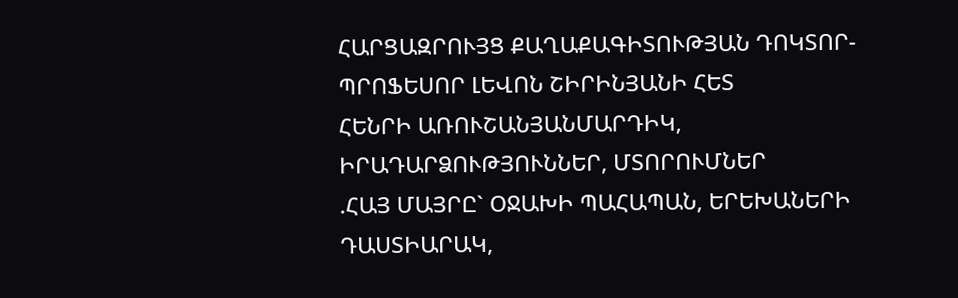ՀԱՐՑԱԶՐՈՒՅՑ ՔԱՂԱՔԱԳԻՏՈՒԹՅԱՆ ԴՈԿՏՈՐ-ՊՐՈՖԵՍՈՐ ԼԵՎՈՆ ՇԻՐԻՆՅԱՆԻ ՀԵՏ
ՀԵՆՐԻ ԱՌՈՒՇԱՆՅԱՆՄԱՐԴԻԿ, ԻՐԱԴԱՐՁՈՒԹՅՈՒՆՆԵՐ, ՄՏՈՐՈՒՄՆԵՐ
.ՀԱՅ ՄԱՅՐԸ` ՕՋԱԽԻ ՊԱՀԱՊԱՆ, ԵՐԵԽԱՆԵՐԻ ԴԱՍՏԻԱՐԱԿ,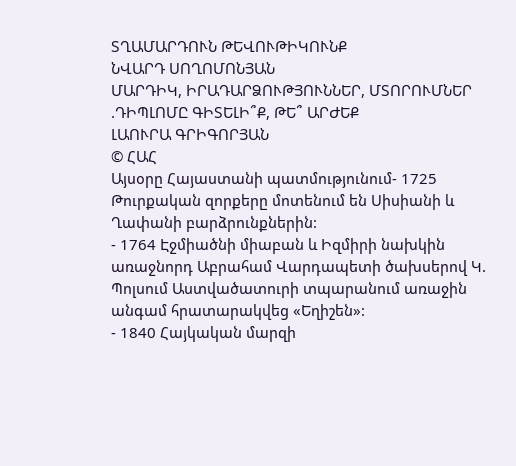ՏՂԱՄԱՐԴՈՒՆ ԹԵՎՈՒԹԻԿՈՒՆՔ
ՆՎԱՐԴ ՍՈՂՈՄՈՆՅԱՆ
ՄԱՐԴԻԿ, ԻՐԱԴԱՐՁՈՒԹՅՈՒՆՆԵՐ, ՄՏՈՐՈՒՄՆԵՐ
.ԴԻՊԼՈՄԸ ԳԻՏԵԼԻ՞Ք, ԹԵ՞ ԱՐԺԵՔ
ԼԱՈՒՐԱ ԳՐԻԳՈՐՅԱՆ
© ՀԱՀ
Այսօրը Հայաստանի պատմությունում- 1725 Թուրքական զորքերը մոտենում են Սիսիանի և Ղափանի բարձրունքներին:
- 1764 Էջմիածնի միաբան և Իզմիրի նախկին առաջնորդ Աբրահամ Վարդապետի ծախսերով Կ. Պոլսում Աստվածատուրի տպարանում առաջին անգամ հրատարակվեց «Եղիշեն»:
- 1840 Հայկական մարզի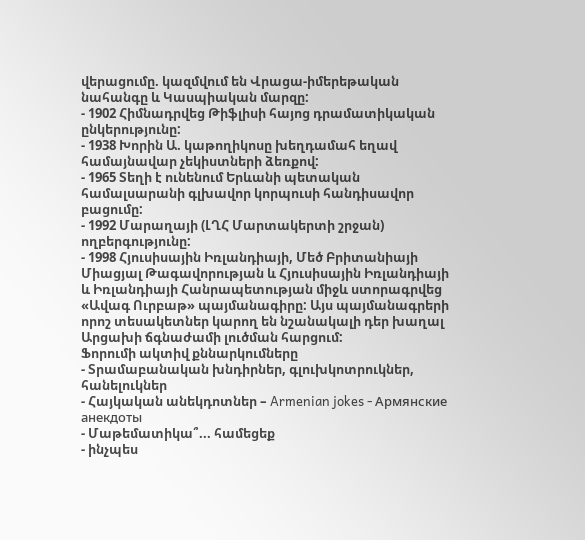վերացումը. կազմվում են Վրացա-իմերեթական նահանգը և Կասպիական մարզը:
- 1902 Հիմնադրվեց Թիֆլիսի հայոց դրամատիկական ընկերությունը:
- 1938 Խորին Ա. կաթողիկոսը խեղդամահ եղավ համայնավար չեկիստների ձեռքով:
- 1965 Տեղի է ունենում Երևանի պետական համալսարանի գլխավոր կորպուսի հանդիսավոր բացումը:
- 1992 Մարաղայի (ԼՂՀ Մարտակերտի շրջան) ողբերգությունը:
- 1998 Հյուսիսային Իռլանդիայի, Մեծ Բրիտանիայի Միացյալ Թագավորության և Հյուսիսային Իռլանդիայի և Իռլանդիայի Հանրապետության միջև ստորագրվեց «Ավագ Ուրբաթ» պայմանագիրը: Այս պայմանագրերի որոշ տեսակետներ կարող են նշանակալի դեր խաղալ Արցախի ճգնաժամի լուծման հարցում:
Ֆորումի ակտիվ քննարկումները
- Տրամաբանական խնդիրներ, գլուխկոտրուկներ, հանելուկներ
- Հայկական անեկդոտներ – Armenian jokes - Армянские анекдоты
- Մաթեմատիկա՞... համեցեք
- ինչպես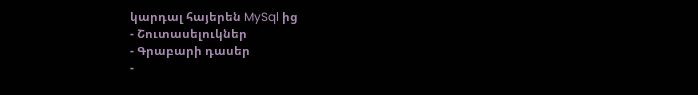կարդալ հայերեն MySql ից
- Շուտասելուկներ
- Գրաբարի դասեր
-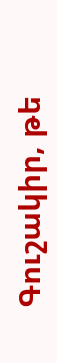Գուշակիր, թե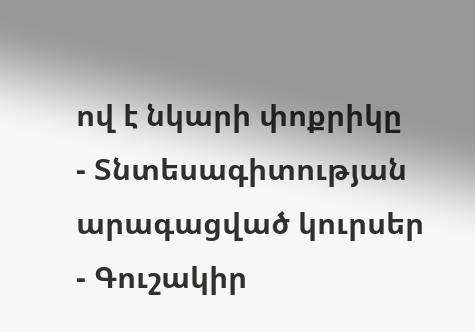ով է նկարի փոքրիկը
- Տնտեսագիտության արագացված կուրսեր
- Գուշակիր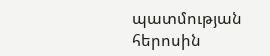պատմության հերոսին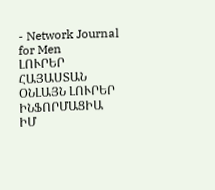- Network Journal for Men
ԼՈՒՐԵՐ ՀԱՅԱՍՏԱՆ
ՕՆԼԱՅՆ ԼՈՒՐԵՐ
ԻՆՖՈՐՄԱՑԻԱ
ԻՄ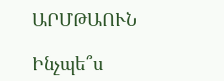ԱՐՄԹԱՈՒՆ

Ինչպե՞ս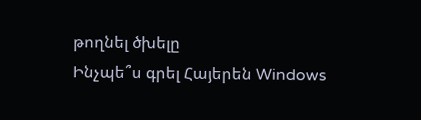թողնել ծխելը
Ինչպե՞ս գրել Հայերեն Windows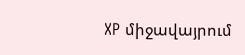XP միջավայրում